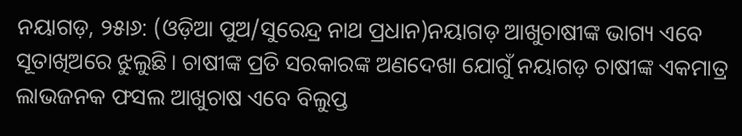ନୟାଗଡ଼, ୨୫ା୬: (ଓଡ଼ିଆ ପୁଅ/ସୁରେନ୍ଦ୍ର ନାଥ ପ୍ରଧାନ)ନୟାଗଡ଼ ଆଖୁଚାଷୀଙ୍କ ଭାଗ୍ୟ ଏବେ ସୂତାଖିଅରେ ଝୁଲୁଛି। ଚାଷୀଙ୍କ ପ୍ରତି ସରକାରଙ୍କ ଅଣଦେଖା ଯୋଗୁଁ ନୟାଗଡ଼ ଚାଷୀଙ୍କ ଏକମାତ୍ର ଲାଭଜନକ ଫସଲ ଆଖୁଚାଷ ଏବେ ବିଲୁପ୍ତ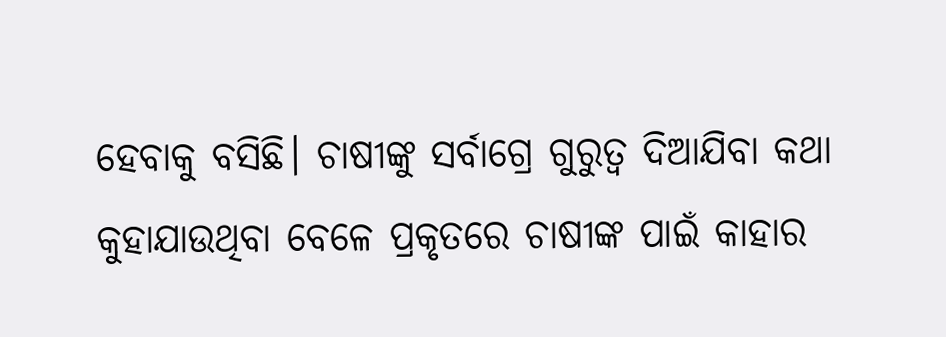ହେବାକୁ ବସିଛି। ଚାଷୀଙ୍କୁ ସର୍ବାଗ୍ରେ ଗୁରୁତ୍ୱ ଦିଆଯିବା କଥା କୁହାଯାଉଥିବା ବେଳେ ପ୍ରକୃତରେ ଚାଷୀଙ୍କ ପାଇଁ କାହାର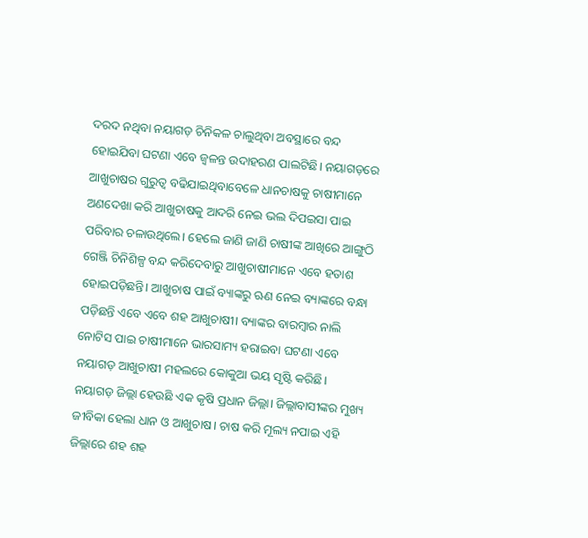ଦରଦ ନଥିବା ନୟାଗଡ଼ ଚିନିକଳ ଚାଲୁଥିବା ଅବସ୍ଥାରେ ବନ୍ଦ ହୋଇଯିବା ଘଟଣା ଏବେ ଜ୍ୱଳନ୍ତ ଉଦାହରଣ ପାଲଟିଛି। ନୟାଗଡ଼ରେ ଆଖୁଚାଷର ଗୁରୁତ୍ୱ ବଢିଯାଇଥିବାବେଳେ ଧାନଚାଷକୁ ଚାଷୀମାନେ ଅଣଦେଖା କରି ଆଖୁଚାଷକୁ ଆଦରି ନେଇ ଭଲ ଦିପଇସା ପାଇ ପରିବାର ଚଳାଉଥିଲେ। ହେଲେ ଜାଣି ଜାଣି ଚାଷୀଙ୍କ ଆଖିରେ ଆଙ୍ଗୁଠି ଗେଞ୍ଜି ଚିନିଶିଳ୍ପ ବନ୍ଦ କରିଦେବାରୁ ଆଖୁଚାଷୀମାନେ ଏବେ ହତାଶ ହୋଇପଡ଼ିଛନ୍ତି। ଆଖୁଚାଷ ପାଇଁ ବ୍ୟାଙ୍କରୁ ଋଣ ନେଇ ବ୍ୟାଙ୍କରେ ବନ୍ଧା ପଡ଼ିଛନ୍ତି ଏବେ ଏବେ ଶହ ଆଖୁଚାଷୀ। ବ୍ୟାଙ୍କର ବାରମ୍ବାର ନାଲି ନୋଟିସ ପାଇ ଚାଷୀମାନେ ଭାରସାମ୍ୟ ହରାଇବା ଘଟଣା ଏବେ ନୟାଗଡ଼ ଆଖୁଚାଷୀ ମହଲରେ କୋକୁଆ ଭୟ ସୃଷ୍ଟି କରିଛି। ନୟାଗଡ଼ ଜିଲ୍ଲା ହେଉଛି ଏକ କୃଷି ପ୍ରଧାନ ଜିଲ୍ଲା। ଜିଲ୍ଲାବାସୀଙ୍କର ମୁଖ୍ୟ ଜୀବିକା ହେଲା ଧାନ ଓ ଆଖୁଚାଷ। ଚାଷ କରି ମୂଲ୍ୟ ନପାଇ ଏହି ଜିଲ୍ଲାରେ ଶହ ଶହ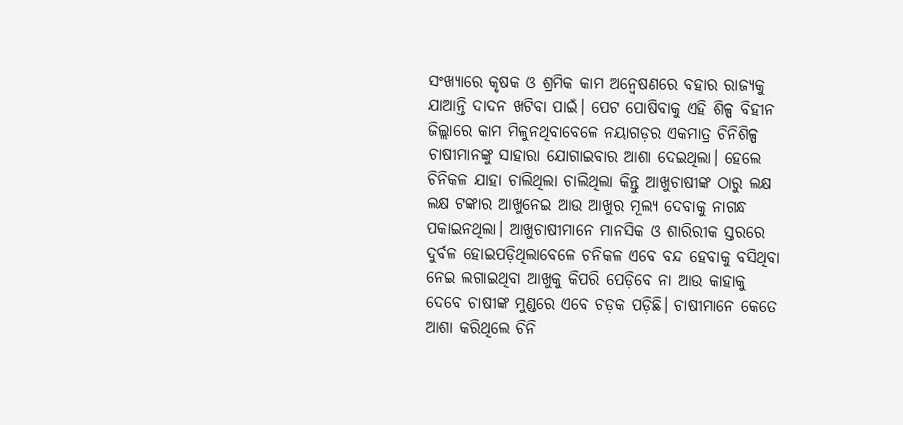ସଂଖ୍ୟାରେ କୃଷକ ଓ ଶ୍ରମିକ କାମ ଅନ୍ୱେଷଣରେ ବହାର ରାଜ୍ୟକୁ ଯାଆନ୍ତି ଦାଦନ ଖଟିବା ପାଇଁ। ପେଟ ପୋଷିବାକୁ ଏହି ଶିଳ୍ପ ବିହୀନ ଜିଲ୍ଲାରେ କାମ ମିଳୁନଥିବାବେଳେ ନୟାଗଡ଼ର ଏକମାତ୍ର ଚିନିଶିଳ୍ପ ଚାଷୀମାନଙ୍କୁ ସାହାରା ଯୋଗାଇବାର ଆଶା ଦେଇଥିଲା। ହେଲେ ଚିନିକଳ ଯାହା ଚାଲିଥିଲା ଚାଲିଥିଲା କିନ୍ତୁ ଆଖୁଚାଷୀଙ୍କ ଠାରୁ ଲକ୍ଷ ଲକ୍ଷ ଟଙ୍କାର ଆଖୁନେଇ ଆଉ ଆଖୁର ମୂଲ୍ୟ ଦେବାକୁ ନାଗନ୍ଧ ପକାଇନଥିଲା। ଆଖୁଚାଷୀମାନେ ମାନସିକ ଓ ଶାରିରୀକ ସ୍ତରରେ ଦୁର୍ବଳ ହୋଇପଡ଼ିଥିଲାବେଳେ ଚନିକଳ ଏବେ ବନ୍ଦ ହେବାକୁ ବସିଥିବା ନେଇ ଲଗାଇଥିବା ଆଖୁକୁ କିପରି ପେଡ଼ିବେ ନା ଆଉ କାହାକୁ ଦେବେ ଚାଷୀଙ୍କ ମୁଣ୍ଡରେ ଏବେ ଚଡ଼କ ପଡ଼ିଛି। ଚାଷୀମାନେ କେତେ ଆଶା କରିଥିଲେ ଚିନି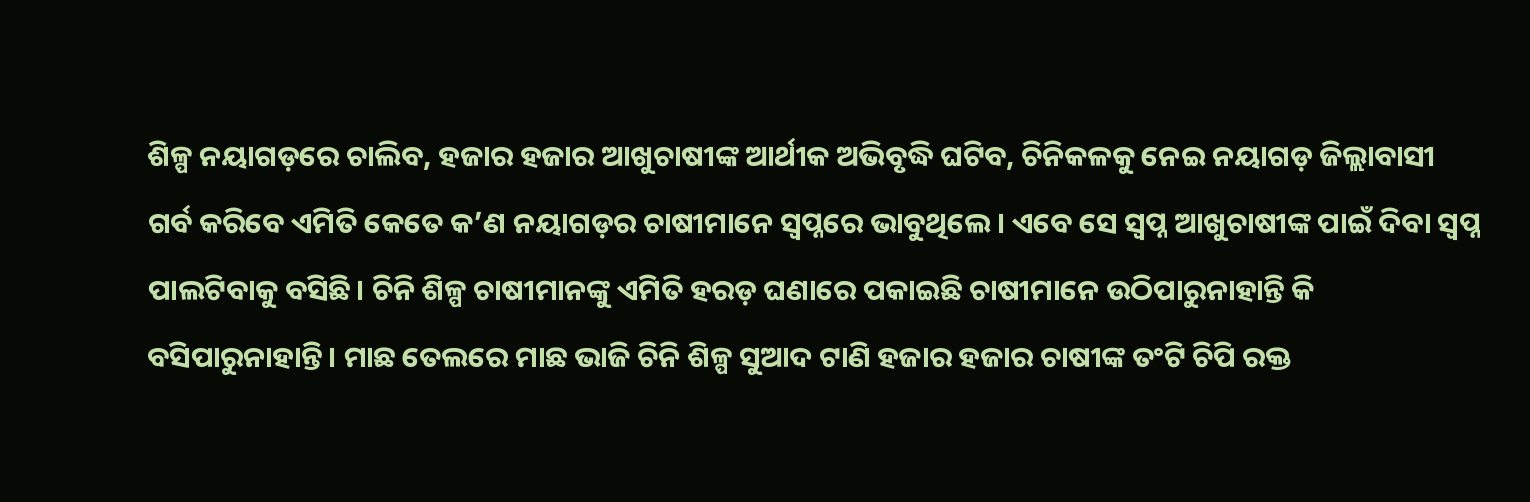ଶିଳ୍ପ ନୟାଗଡ଼ରେ ଚାଲିବ, ହଜାର ହଜାର ଆଖୁଚାଷୀଙ୍କ ଆର୍ଥୀକ ଅଭିବୃଦ୍ଧି ଘଟିବ, ଚିନିକଳକୁ ନେଇ ନୟାଗଡ଼ ଜିଲ୍ଲାବାସୀ ଗର୍ବ କରିବେ ଏମିତି କେତେ କ’ଣ ନୟାଗଡ଼ର ଚାଷୀମାନେ ସ୍ୱପ୍ନରେ ଭାବୁଥିଲେ। ଏବେ ସେ ସ୍ୱପ୍ନ ଆଖୁଚାଷୀଙ୍କ ପାଇଁ ଦିବା ସ୍ୱପ୍ନ ପାଲଟିବାକୁ ବସିଛି। ଚିନି ଶିଳ୍ପ ଚାଷୀମାନଙ୍କୁ ଏମିତି ହରଡ଼ ଘଣାରେ ପକାଇଛି ଚାଷୀମାନେ ଉଠିପାରୁନାହାନ୍ତି କି ବସିପାରୁନାହାନ୍ତି। ମାଛ ତେଲରେ ମାଛ ଭାଜି ଚିନି ଶିଳ୍ପ ସୁଆଦ ଟାଣି ହଜାର ହଜାର ଚାଷୀଙ୍କ ତଂଟି ଚିପି ରକ୍ତ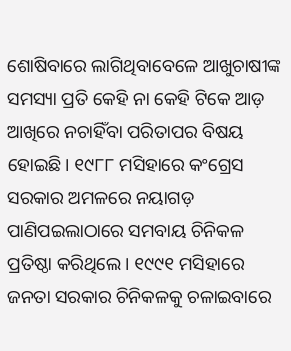ଶୋଷିବାରେ ଲାଗିଥିବାବେଳେ ଆଖୁଚାଷୀଙ୍କ ସମସ୍ୟା ପ୍ରତି କେହି ନା କେହି ଟିକେ ଆଡ଼ ଆଖିରେ ନଚାହିଁବା ପରିତାପର ବିଷୟ ହୋଇଛି। ୧୯୮୮ ମସିହାରେ କଂଗ୍ରେସ ସରକାର ଅମଳରେ ନୟାଗଡ଼ ପାଣିପଇଲାଠାରେ ସମବାୟ ଚିନିକଳ ପ୍ରତିଷ୍ଠା କରିଥିଲେ। ୧୯୯୧ ମସିହାରେ ଜନତା ସରକାର ଚିନିକଳକୁ ଚଳାଇବାରେ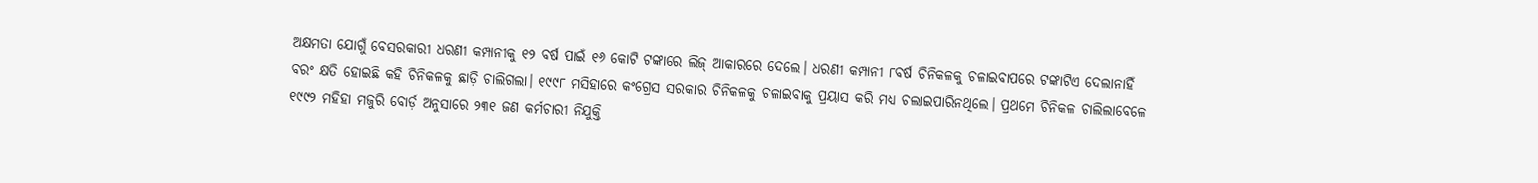ଅକ୍ଷମତା ଯୋଗୁଁ ବେସରକାରୀ ଧରଣୀ କମ୍ପାନୀକୁ ୧୨ ବର୍ଷ ପାଇଁ ୧୬ କୋଟି ଟଙ୍କାରେ ଲିଜ୍ ଆକାରରେ ଦେଲେ। ଧରଣୀ କମ୍ପାନୀ ୮ବର୍ଷ ଚିନିକଳକୁ ଚଳାଇବାପରେ ଟଙ୍କାଟିଏ ଦେଲାନାହିଁ ବରଂ କ୍ଷତି ହୋଇଛି କହି ଚିନିକଳକୁ ଛାଡ଼ି ଚାଲିଗଲା। ୧୯୯୮ ମସିହାରେ କଂଗ୍ରେସ ସରକାର ଚିନିକଳକୁ ଚଳାଇବାକୁ ପ୍ରୟାସ କରି ମଧ୍ୟ ଚଲାଇପାରିନଥିଲେ। ପ୍ରଥମେ ଚିନିକଳ ଚାଲିଲାବେଳେ ୧୯୯୨ ମହିହା ମଜୁରି ବୋର୍ଡ଼ ଅନୁସାରେ ୨୩୧ ଜଣ କର୍ମଚାରୀ ନିଯୁକ୍ତି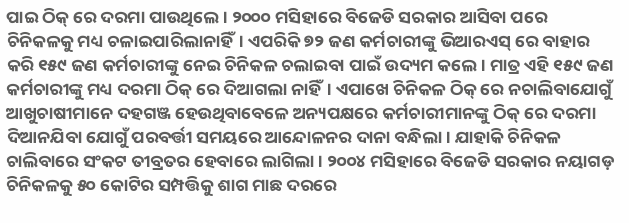ପାଇ ଠିକ୍ ରେ ଦରମା ପାଉଥିଲେ। ୨୦୦୦ ମସିହାରେ ବିଜେଡି ସରକାର ଆସିବା ପରେ ଚିନିକଳକୁ ମଧ୍ୟ ଚଳାଇପାରିଲାନାହିଁ। ଏପରିକି ୭୨ ଜଣ କର୍ମଚାରୀଙ୍କୁ ଭିଆରଏସ୍ ରେ ବାହାର କରି ୧୫୯ ଜଣ କର୍ମଚାରୀଙ୍କୁ ନେଇ ଚିନିକଳ ଚଲାଇବା ପାଇଁ ଉଦ୍ୟମ କଲେ। ମାତ୍ର ଏହି ୧୫୯ ଜଣ କର୍ମଚାରୀଙ୍କୁ ମଧ୍ୟ ଦରମା ଠିକ୍ ରେ ଦିଆଗଲା ନାହିଁ। ଏପାଖେ ଚିନିକଳ ଠିକ୍ ରେ ନଚାଲିବାଯୋଗୁଁ ଆଖୁଚାଷୀମାନେ ଦହଗଞ୍ଜ ହେଉଥିବାବେଳେ ଅନ୍ୟପକ୍ଷରେ କର୍ମଚାରୀମାନଙ୍କୁ ଠିକ୍ ରେ ଦରମା ଦିଆନଯିବା ଯୋଗୁଁ ପରବର୍ତ୍ତୀ ସମୟରେ ଆନ୍ଦୋଳନର ଦାନା ବନ୍ଧିଲା। ଯାହାକି ଚିନିକଳ ଚାଲିବାରେ ସଂକଟ ତୀବ୍ରତର ହେବାରେ ଲାଗିଲା। ୨୦୦୪ ମସିହାରେ ବିଜେଡି ସରକାର ନୟାଗଡ଼ ଚିନିକଳକୁ ୫୦ କୋଟିର ସମ୍ପତ୍ତିକୁ ଶାଗ ମାଛ ଦରରେ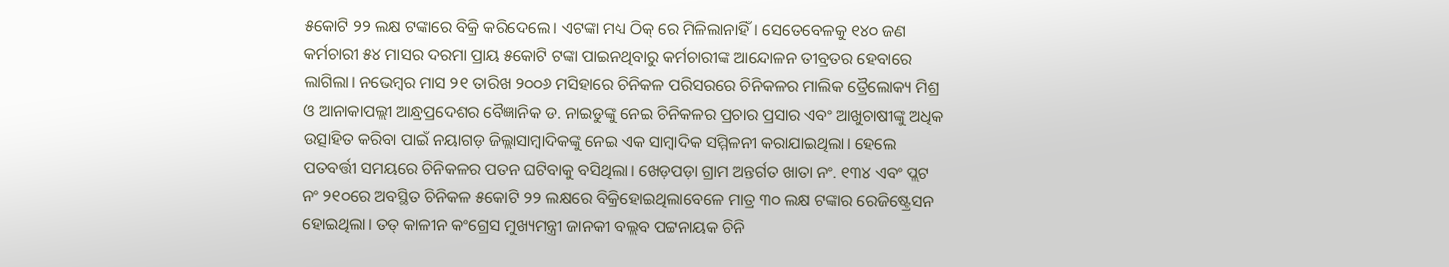୫କୋଟି ୨୨ ଲକ୍ଷ ଟଙ୍କାରେ ବିକ୍ରି କରିଦେଲେ। ଏଟଙ୍କା ମଧ୍ୟ ଠିକ୍ ରେ ମିଳିଲାନାହିଁ। ସେତେବେଳକୁ ୧୪୦ ଜଣ କର୍ମଚାରୀ ୫୪ ମାସର ଦରମା ପ୍ରାୟ ୫କୋଟି ଟଙ୍କା ପାଇନଥିବାରୁ କର୍ମଚାରୀଙ୍କ ଆନ୍ଦୋଳନ ତୀବ୍ରତର ହେବାରେ ଲାଗିଲା। ନଭେମ୍ବର ମାସ ୨୧ ତାରିଖ ୨୦୦୬ ମସିହାରେ ଚିନିକଳ ପରିସରରେ ଚିନିକଳର ମାଲିକ ତ୍ରୈଲୋକ୍ୟ ମିଶ୍ର ଓ ଆନାକାପଲ୍ଲୀ ଆନ୍ଧ୍ରପ୍ରଦେଶର ବୈଜ୍ଞାନିକ ଡ. ନାଇଡୁଙ୍କୁ ନେଇ ଚିନିକଳର ପ୍ରଚାର ପ୍ରସାର ଏବଂ ଆଖୁଚାଷୀଙ୍କୁ ଅଧିକ ଉତ୍ସାହିତ କରିବା ପାଇଁ ନୟାଗଡ଼ ଜିଲ୍ଲାସାମ୍ବାଦିକଙ୍କୁ ନେଇ ଏକ ସାମ୍ବାଦିକ ସମ୍ମିଳନୀ କରାଯାଇଥିଲା। ହେଲେ ପତବର୍ତ୍ତୀ ସମୟରେ ଚିନିକଳର ପତନ ଘଟିବାକୁ ବସିଥିଲା। ଖେଡ଼ପଡ଼ା ଗ୍ରାମ ଅନ୍ତର୍ଗତ ଖାତା ନଂ. ୧୩୪ ଏବଂ ପ୍ଲଟ ନଂ ୨୧୦ରେ ଅବସ୍ଥିତ ଚିନିକଳ ୫କୋଟି ୨୨ ଲକ୍ଷରେ ବିକ୍ରିହୋଇଥିଲାବେଳେ ମାତ୍ର ୩୦ ଲକ୍ଷ ଟଙ୍କାର ରେଜିଷ୍ଟ୍ରେସନ ହୋଇଥିଲା। ତତ୍ କାଳୀନ କଂଗ୍ରେସ ମୁଖ୍ୟମନ୍ତ୍ରୀ ଜାନକୀ ବଲ୍ଲବ ପଟ୍ଟନାୟକ ଚିନି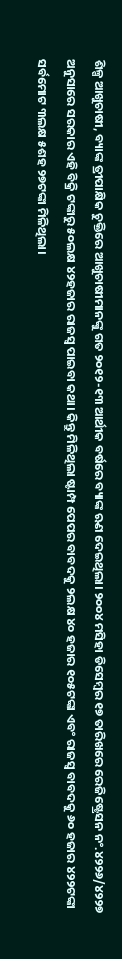ଶିଳ୍ପ ଆଖୁଚାଷୀ, ବ୍ୟାଙ୍କ ତ୍ରୀପାକ୍ଷିକ ଚୁକ୍ତିରେ ଆଖୁଚାଷୀମାନଙ୍କୁ ଗତ ୨୦୧୨-୧୩ ଆର୍ଥୀକ ବର୍ଷରେ ବ୍ୟାଙ୍କ ଋଣ ଦେଇଥିଲା। ୨୦୦୪ ମସିହା ଡିସେମ୍ବର ୧୭ ତାରିଖରେ ରେଜିଷ୍ଟ୍ରେସନ ନଂ.୪୨୨୬/୪୨୨୭ ଅନୁସାରେ ସରକାର ଏହି ବିକ୍ରି ଟଙ୍କାରୁ ୫୦ଲକ୍ଷ ୪୨ହଜାର ରାଜସ୍ୱ ପାଇବା କଥା। କିନ୍ତୁ ମିଳିଥିଲା ଷ୍ଟାମ୍ପ ପେପର ବାବଦକୁ ୨ଲକ୍ଷ ୪୦ ହଜାର ୧୦୫ଟଙ୍କା ଏବଂ ରାଜସ୍ୱ ବାବଦକୁ ୬୦ ହଜାର ୪୨୨ଟଙ୍କା ସର୍ବମୋଟ ୩ଲକ୍ଷ ୫ଶହ ୨୭ଟଙ୍କା ମିଳିଥିଲା।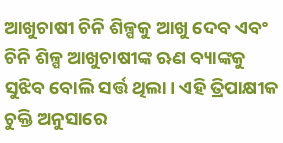ଆଖୁଚାଷୀ ଚିନି ଶିଳ୍ପକୁ ଆଖୁ ଦେବ ଏବଂ ଚିନି ଶିଳ୍ପ ଆଖୁଚାଷୀଙ୍କ ଋଣ ବ୍ୟାଙ୍କକୁ ସୁଝିବ ବୋଲି ସର୍ତ୍ତ ଥିଲା। ଏହି ତ୍ରିପାକ୍ଷୀକ ଚୁକ୍ତି ଅନୁସାରେ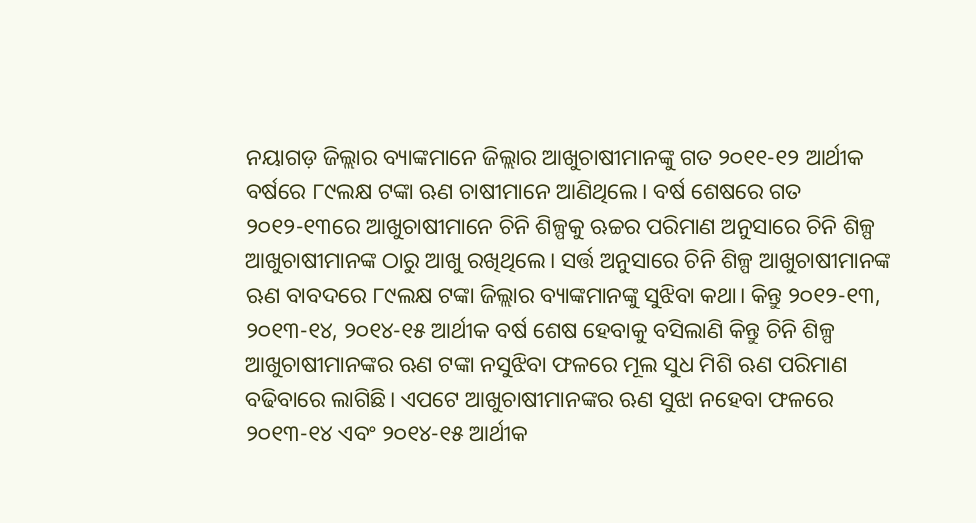ନୟାଗଡ଼ ଜିଲ୍ଲାର ବ୍ୟାଙ୍କମାନେ ଜିଲ୍ଲାର ଆଖୁଚାଷୀମାନଙ୍କୁ ଗତ ୨୦୧୧-୧୨ ଆର୍ଥୀକ ବର୍ଷରେ ୮୯ଲକ୍ଷ ଟଙ୍କା ଋଣ ଚାଷୀମାନେ ଆଣିଥିଲେ। ବର୍ଷ ଶେଷରେ ଗତ ୨୦୧୨-୧୩ରେ ଆଖୁଚାଷୀମାନେ ଚିନି ଶିଳ୍ପକୁ ଋଚ୍ଚର ପରିମାଣ ଅନୁସାରେ ଚିନି ଶିଳ୍ପ ଆଖୁଚାଷୀମାନଙ୍କ ଠାରୁ ଆଖୁ ରଖିଥିଲେ। ସର୍ତ୍ତ ଅନୁସାରେ ଚିନି ଶିଳ୍ପ ଆଖୁଚାଷୀମାନଙ୍କ ଋଣ ବାବଦରେ ୮୯ଲକ୍ଷ ଟଙ୍କା ଜିଲ୍ଲାର ବ୍ୟାଙ୍କମାନଙ୍କୁ ସୁଝିବା କଥା। କିନ୍ତୁ ୨୦୧୨-୧୩, ୨୦୧୩-୧୪, ୨୦୧୪-୧୫ ଆର୍ଥୀକ ବର୍ଷ ଶେଷ ହେବାକୁ ବସିଲାଣି କିନ୍ତୁ ଚିନି ଶିଳ୍ପ ଆଖୁଚାଷୀମାନଙ୍କର ଋଣ ଟଙ୍କା ନସୁଝିବା ଫଳରେ ମୂଲ ସୁଧ ମିଶି ଋଣ ପରିମାଣ ବଢିବାରେ ଲାଗିଛି। ଏପଟେ ଆଖୁଚାଷୀମାନଙ୍କର ଋଣ ସୁଝା ନହେବା ଫଳରେ ୨୦୧୩-୧୪ ଏବଂ ୨୦୧୪-୧୫ ଆର୍ଥୀକ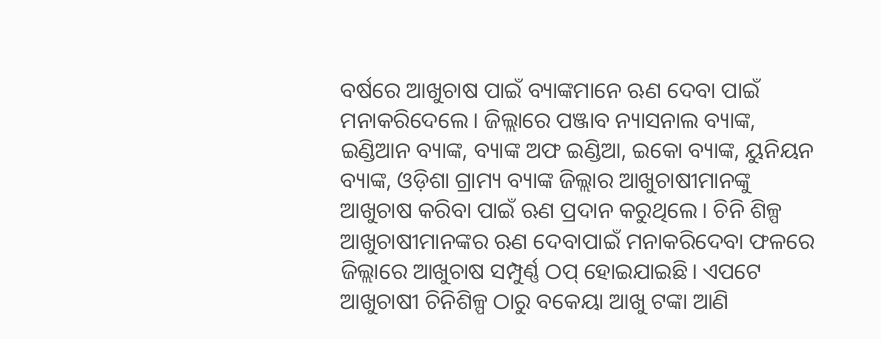ବର୍ଷରେ ଆଖୁଚାଷ ପାଇଁ ବ୍ୟାଙ୍କମାନେ ଋଣ ଦେବା ପାଇଁ ମନାକରିଦେଲେ। ଜିଲ୍ଲାରେ ପଞ୍ଜାବ ନ୍ୟାସନାଲ ବ୍ୟାଙ୍କ, ଇଣ୍ଡିଆନ ବ୍ୟାଙ୍କ, ବ୍ୟାଙ୍କ ଅଫ ଇଣ୍ଡିଆ, ଇକୋ ବ୍ୟାଙ୍କ, ୟୁନିୟନ ବ୍ୟାଙ୍କ, ଓଡ଼ିଶା ଗ୍ରାମ୍ୟ ବ୍ୟାଙ୍କ ଜିଲ୍ଲାର ଆଖୁଚାଷୀମାନଙ୍କୁ ଆଖୁଚାଷ କରିବା ପାଇଁ ଋଣ ପ୍ରଦାନ କରୁଥିଲେ। ଚିନି ଶିଳ୍ପ ଆଖୁଚାଷୀମାନଙ୍କର ଋଣ ଦେବାପାଇଁ ମନାକରିଦେବା ଫଳରେ ଜିଲ୍ଲାରେ ଆଖୁଚାଷ ସମ୍ପୁର୍ଣ୍ଣ ଠପ୍ ହୋଇଯାଇଛି। ଏପଟେ ଆଖୁଚାଷୀ ଚିନିଶିଳ୍ପ ଠାରୁ ବକେୟା ଆଖୁ ଟଙ୍କା ଆଣି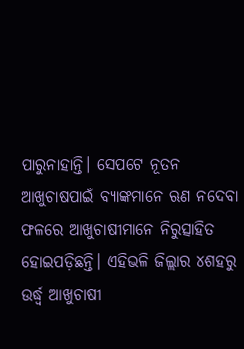ପାରୁନାହାନ୍ତି। ସେପଟେ ନୂତନ ଆଖୁଚାଷପାଇଁ ବ୍ୟାଙ୍କମାନେ ଋଣ ନଦେବା ଫଳରେ ଆଖୁଚାଷୀମାନେ ନିରୁତ୍ସାହିତ ହୋଇପଡ଼ିଛନ୍ତି। ଏହିଭଳି ଜିଲ୍ଲାର ୪ଶହରୁ ଉର୍ଦ୍ଧ୍ୱ ଆଖୁଚାଷୀ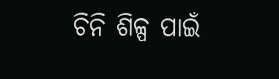ଚିନି ଶିଳ୍ପ ପାଇଁ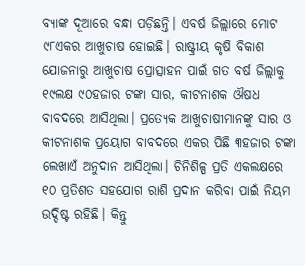ବ୍ୟାଙ୍କ ଦୂଆରେ ବନ୍ଧା ପଡ଼ିଛନ୍ତି। ଏବର୍ଷ ଜିଲ୍ଲାରେ ମୋଟ ୯୮ଏକର ଆଖୁଚାଷ ହୋଇଛି। ରାଷ୍ଟ୍ରୀୟ କୃଷି ବିକାଶ ଯୋଜନାରୁ ଆଖୁଚାଷ ପ୍ରୋତ୍ସାହନ ପାଇଁ ଗତ ବର୍ଷ ଜିଲ୍ଲାକୁ ୧୯ଲକ୍ଷ ୯୦ହଜାର ଟଙ୍କା ସାର, କୀଟନାଶକ ଔଷଧ ବାବଦରେ ଆସିଥିଲା। ପ୍ରତ୍ୟେକ ଆଖୁଚାଷୀମାନଙ୍କୁ ସାର ଓ କୀଟନାଶକ ପ୍ରୟୋଗ ବାବଦରେ ଏକର ପିଛି ୩ହଜାର ଟଙ୍କା ଲେଖାଏଁ ଅନୁଦାନ ଆସିଥିଲା। ଚିନିଶିଳ୍ପ ପ୍ରତି ଏକଲକ୍ଷରେ ୧୦ ପ୍ରତିଶତ ସହଯୋଗ ରାଶି ପ୍ରଦାନ କରିବା ପାଇଁ ନିୟମ ଉଦ୍ଦିଷ୍ଟ ରହିଛି। କିନ୍ତୁ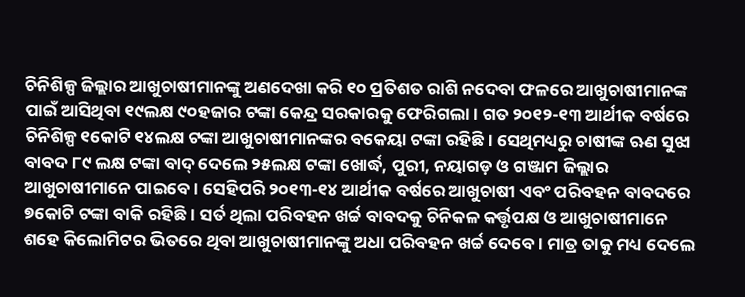ଚିନିଶିଳ୍ପ ଜିଲ୍ଲାର ଆଖୁଚାଷୀମାନଙ୍କୁ ଅଣଦେଖା କରି ୧୦ ପ୍ରତିଶତ ରାଶି ନଦେବା ଫଳରେ ଆଖୁଚାଷୀମାନଙ୍କ ପାଇଁ ଆସିଥିବା ୧୯ଲକ୍ଷ ୯୦ହଜାର ଟଙ୍କା କେନ୍ଦ୍ର ସରକାରକୁ ଫେରିଗଲା। ଗତ ୨୦୧୨-୧୩ ଆର୍ଥୀକ ବର୍ଷରେ ଚିନିଶିଳ୍ପ ୧କୋଟି ୧୪ଲକ୍ଷ ଟଙ୍କା ଆଖୁଚାଷୀମାନଙ୍କର ବକେୟା ଟଙ୍କା ରହିଛି। ସେଥିମଧ୍ୟରୁ ଚାଷୀଙ୍କ ଋଣ ସୁଝା ବାବଦ ୮୯ ଲକ୍ଷ ଟଙ୍କା ବାଦ୍ ଦେଲେ ୨୫ଲକ୍ଷ ଟଙ୍କା ଖୋର୍ଦ୍ଧ, ପୁରୀ, ନୟାଗଡ଼ ଓ ଗଞ୍ଜାମ ଜିଲ୍ଲାର ଆଖୁଚାଷୀମାନେ ପାଇବେ। ସେହିପରି ୨୦୧୩-୧୪ ଆର୍ଥୀକ ବର୍ଷରେ ଆଖୁଚାଷୀ ଏବଂ ପରିବହନ ବାବଦରେ ୭କୋଟି ଟଙ୍କା ବାକି ରହିଛି। ସର୍ତ ଥିଲା ପରିବହନ ଖର୍ଚ୍ଚ ବାବଦକୁ ଚିନିକଳ କର୍ତ୍ତୃପକ୍ଷ ଓ ଆଖୁଚାଷୀମାନେ ଶହେ କିଲୋମିଟର ଭିତରେ ଥିବା ଆଖୁଚାଷୀମାନଙ୍କୁ ଅଧା ପରିବହନ ଖର୍ଚ୍ଚ ଦେବେ। ମାତ୍ର ତାକୁ ମଧ୍ୟ ଦେଲେ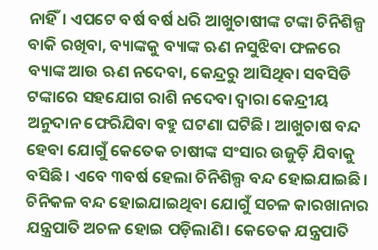ନାହିଁ। ଏପଟେ ବର୍ଷ ବର୍ଷ ଧରି ଆଖୁଚାଷୀଙ୍କ ଟଙ୍କା ଚିନିଶିଳ୍ପ ବାକି ରଖିବା, ବ୍ୟାଙ୍କକୁ ବ୍ୟାଙ୍କ ଋଣ ନସୁଝିବା ଫଳରେ ବ୍ୟାଙ୍କ ଆଉ ଋଣ ନଦେବା, କେନ୍ଦ୍ରରୁ ଆସିଥିବା ସବସିଡି ଟଙ୍କାରେ ସହଯୋଗ ରାଶି ନଦେବା ଦ୍ୱାରା କେନ୍ଦ୍ରୀୟ ଅନୁଦାନ ଫେରିଯିବା ବହୁ ଘଟଣା ଘଟିଛି। ଆଖୁଚାଷ ବନ୍ଦ ହେବା ଯୋଗୁଁ କେତେକ ଚାଷୀଙ୍କ ସଂସାର ଉଜୁଡ଼ି ଯିବାକୁ ବସିଛି। ଏବେ ୩ବର୍ଷ ହେଲା ଚିନିଶିଲ୍ପ ବନ୍ଦ ହୋଇଯାଇଛି। ଚିନିକଳ ବନ୍ଦ ହୋଇଯାଇଥିବା ଯୋଗୁଁ ସଚଳ କାରଖାନାର ଯନ୍ତ୍ରପାତି ଅଚଳ ହୋଇ ପଡ଼ିଲାଣି। କେତେକ ଯନ୍ତ୍ରପାତି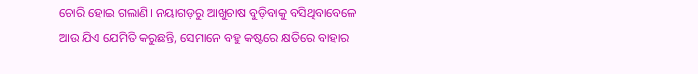ଚୋରି ହୋଇ ଗଲାଣି। ନୟାଗଡ଼ରୁ ଆଖୁଚାଷ ବୁଡ଼ିବାକୁ ବସିଥିବାବେଳେ ଆଉ ଯିଏ ଯେମିତି କରୁଛନ୍ତି, ସେମାନେ ବହୁ କଷ୍ଟରେ କ୍ଷତିରେ ବାହାର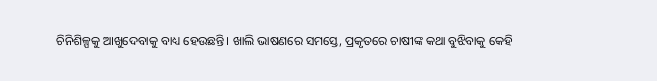ଚିନିଶିଳ୍ପକୁ ଆଖୁଦେବାକୁ ବାଧ୍ୟ ହେଉଛନ୍ତି। ଖାଲି ଭାଷଣରେ ସମସ୍ତେ, ପ୍ରକୃତରେ ଚାଷୀଙ୍କ କଥା ବୁଝିବାକୁ କେହି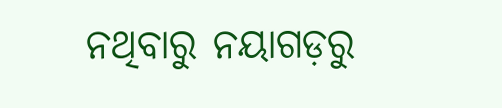ନଥିବାରୁ ନୟାଗଡ଼ରୁ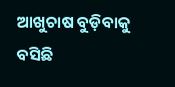ଆଖୁଚାଷ ବୁଡ଼ିବାକୁ ବସିଛି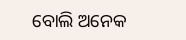ବୋଲି ଅନେକ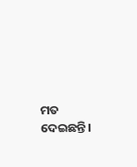ମତ ଦେଇଛନ୍ତି।